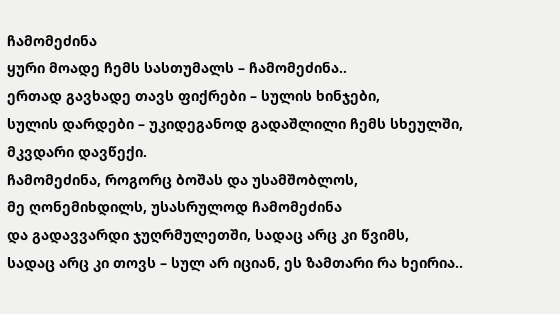ჩამომეძინა
ყური მოადე ჩემს სასთუმალს – ჩამომეძინა..
ერთად გავხადე თავს ფიქრები – სულის ხინჯები,
სულის დარდები – უკიდეგანოდ გადაშლილი ჩემს სხეულში,
მკვდარი დავწექი.
ჩამომეძინა, როგორც ბოშას და უსამშობლოს,
მე ღონემიხდილს, უსასრულოდ ჩამომეძინა
და გადავვარდი ჯუღრმულეთში, სადაც არც კი წვიმს,
სადაც არც კი თოვს – სულ არ იციან, ეს ზამთარი რა ხეირია..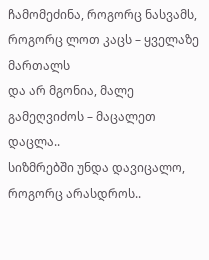ჩამომეძინა, როგორც ნასვამს,
როგორც ლოთ კაცს – ყველაზე მართალს
და არ მგონია, მალე გამეღვიძოს – მაცალეთ დაცლა..
სიზმრებში უნდა დავიცალო, როგორც არასდროს..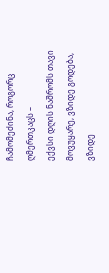ჩამომეძინა, როგორც ღმერთკაცს –
ექვსი დღის ნაშრომს თავი მოვუყარე, ვზიდე გოდება,
ვზიდე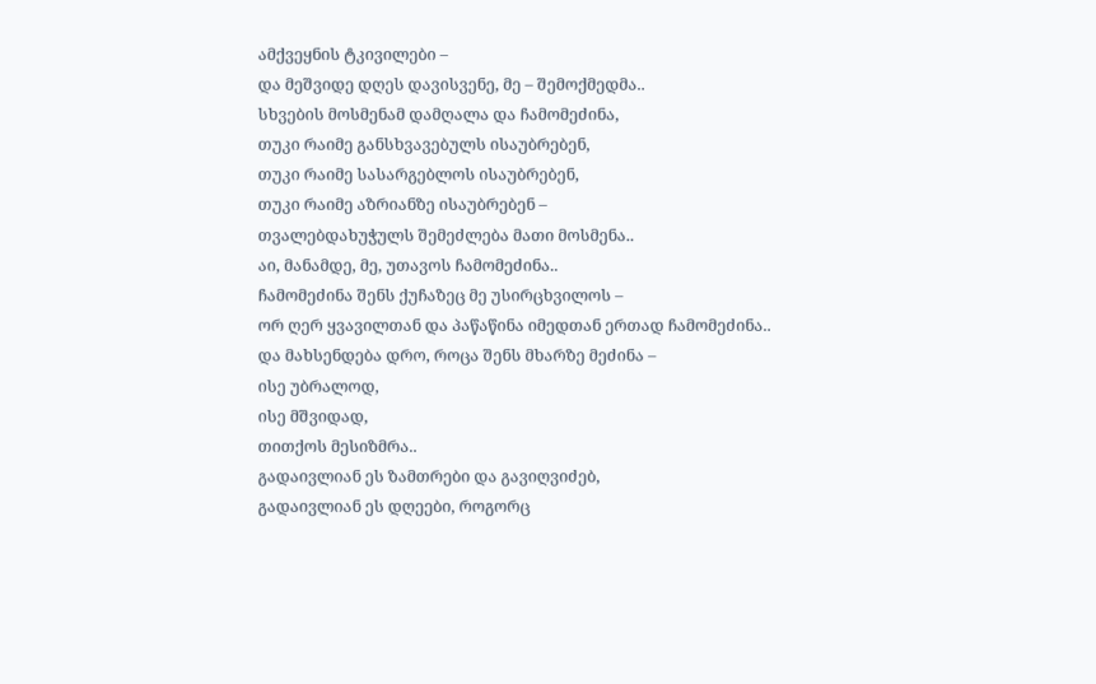ამქვეყნის ტკივილები –
და მეშვიდე დღეს დავისვენე, მე – შემოქმედმა..
სხვების მოსმენამ დამღალა და ჩამომეძინა,
თუკი რაიმე განსხვავებულს ისაუბრებენ,
თუკი რაიმე სასარგებლოს ისაუბრებენ,
თუკი რაიმე აზრიანზე ისაუბრებენ –
თვალებდახუჭულს შემეძლება მათი მოსმენა..
აი, მანამდე, მე, უთავოს ჩამომეძინა..
ჩამომეძინა შენს ქუჩაზეც მე უსირცხვილოს –
ორ ღერ ყვავილთან და პაწაწინა იმედთან ერთად ჩამომეძინა..
და მახსენდება დრო, როცა შენს მხარზე მეძინა –
ისე უბრალოდ,
ისე მშვიდად,
თითქოს მესიზმრა..
გადაივლიან ეს ზამთრები და გავიღვიძებ,
გადაივლიან ეს დღეები, როგორც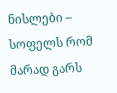ნისლები –
სოფელს რომ მარად გარს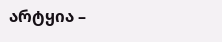არტყია –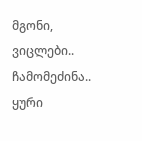მგონი, ვიცლები..
ჩამომეძინა..
ყური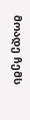მოადე ჩემს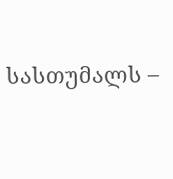სასთუმალს –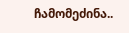ჩამომეძინა..